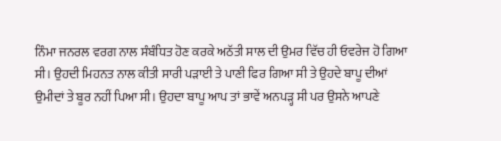ਨਿੰਮਾ ਜਨਰਲ ਵਰਗ ਨਾਲ ਸੰਬੰਧਿਤ ਹੋਣ ਕਰਕੇ ਅਠੱਤੀ ਸਾਲ ਦੀ ਉਮਰ ਵਿੱਚ ਹੀ ਓਵਰੇਜ ਹੋ ਗਿਆ ਸੀ। ਉਹਦੀ ਮਿਹਨਤ ਨਾਲ ਕੀਤੀ ਸਾਰੀ ਪੜਾਈ ਤੇ ਪਾਣੀ ਫਿਰ ਗਿਆ ਸੀ ਤੇ ਉਹਦੇ ਬਾਪੂ ਦੀਆਂ ਉਮੀਦਾਂ ਤੇ ਬੂਰ ਨਹੀਂ ਪਿਆ ਸੀ। ਉਹਦਾ ਬਾਪੂ ਆਪ ਤਾਂ ਭਾਵੇਂ ਅਨਪੜ੍ਹ ਸੀ ਪਰ ਉਸਨੇ ਆਪਣੇ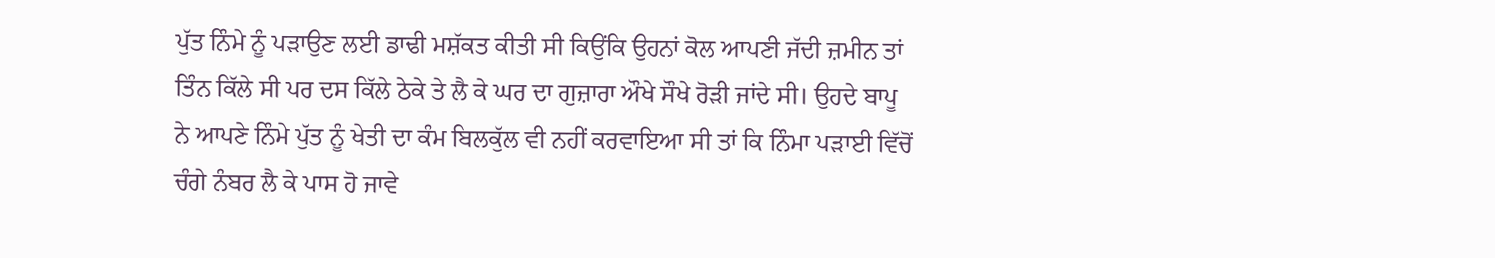ਪੁੱਤ ਨਿੰਮੇ ਨੂੰ ਪੜਾਉਣ ਲਈ ਡਾਢੀ ਮਸ਼ੱਕਤ ਕੀਤੀ ਸੀ ਕਿਉਂਕਿ ਉਹਨਾਂ ਕੋਲ ਆਪਣੀ ਜੱਦੀ ਜ਼ਮੀਨ ਤਾਂ ਤਿੰਨ ਕਿੱਲੇ ਸੀ ਪਰ ਦਸ ਕਿੱਲੇ ਠੇਕੇ ਤੇ ਲੈ ਕੇ ਘਰ ਦਾ ਗੁਜ਼ਾਰਾ ਔਖੇ ਸੌਖੇ ਰੋੜੀ ਜਾਂਦੇ ਸੀ। ਉਹਦੇ ਬਾਪੂ ਨੇ ਆਪਣੇ ਨਿੰਮੇ ਪੁੱਤ ਨੂੰ ਖੇਤੀ ਦਾ ਕੰਮ ਬਿਲਕੁੱਲ ਵੀ ਨਹੀਂ ਕਰਵਾਇਆ ਸੀ ਤਾਂ ਕਿ ਨਿੰਮਾ ਪੜਾਈ ਵਿੱਚੋਂ ਚੰਗੇ ਨੰਬਰ ਲੈ ਕੇ ਪਾਸ ਹੋ ਜਾਵੇ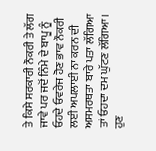ਤੇ ਕਿਸੇ ਸਰਕਾਰੀ ਨੌਕਰੀ ਤੇ ਲੱਗ ਜਾਵੇ ਪਰ ਜਦੋਂ ਨਿੰਮੇ ਦੇ ਬਾਪੂ ਨੂੰ ਓਹਦੇ ਓਵਰੇਜ ਹੋਣ ਭਾਵ ਨੌਕਰੀ ਲਈ ਅਪਲਾਈ ਨਾ ਕਰਨ ਦੀ ਅਸਮਰਥਤਾ ਬਾਰੇ ਪਤਾ ਲੱਗਿਆ ਤਾਂ ਓਹਦਾ ਦਮ ਘੁੱਟਣ ਲੱਗਿਆ। ਹੁਣ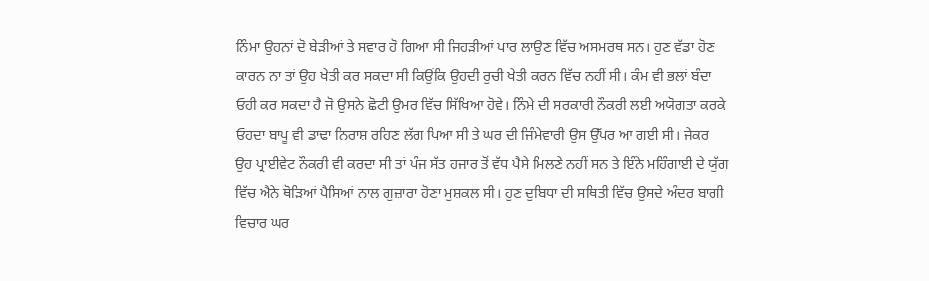ਨਿੰਮਾ ਉਹਨਾਂ ਦੋ ਬੇੜੀਆਂ ਤੇ ਸਵਾਰ ਹੋ ਗਿਆ ਸੀ ਜਿਹੜੀਆਂ ਪਾਰ ਲਾਉਣ ਵਿੱਚ ਅਸਮਰਥ ਸਨ। ਹੁਣ ਵੱਡਾ ਹੋਣ ਕਾਰਨ ਨਾ ਤਾਂ ਉਹ ਖੇਤੀ ਕਰ ਸਕਦਾ ਸੀ ਕਿਉਂਕਿ ਉਹਦੀ ਰੁਚੀ ਖੇਤੀ ਕਰਨ ਵਿੱਚ ਨਹੀਂ ਸੀ। ਕੰਮ ਵੀ ਭਲਾਂ ਬੰਦਾ ਓਹੀ ਕਰ ਸਕਦਾ ਹੈ ਜੋ ਉਸਨੇ ਛੋਟੀ ਉਮਰ ਵਿੱਚ ਸਿੱਖਿਆ ਹੋਵੇ। ਨਿੰਮੇ ਦੀ ਸਰਕਾਰੀ ਨੌਕਰੀ ਲਈ ਅਯੋਗਤਾ ਕਰਕੇ ਓਹਦਾ ਬਾਪੂ ਵੀ ਡਾਢਾ ਨਿਰਾਸ਼ ਰਹਿਣ ਲੱਗ ਪਿਆ ਸੀ ਤੇ ਘਰ ਦੀ ਜਿੰਮੇਵਾਰੀ ਉਸ ਉੱਪਰ ਆ ਗਈ ਸੀ। ਜੇਕਰ ਉਹ ਪ੍ਰਾਈਵੇਟ ਨੌਕਰੀ ਵੀ ਕਰਦਾ ਸੀ ਤਾਂ ਪੰਜ ਸੱਤ ਹਜਾਰ ਤੋਂ ਵੱਧ ਪੈਸੇ ਮਿਲਣੇ ਨਹੀਂ ਸਨ ਤੇ ਇੰਨੇ ਮਹਿੰਗਾਈ ਦੇ ਯੁੱਗ ਵਿੱਚ ਐਨੇ ਥੋੜਿਆਂ ਪੈਸਿਆਂ ਨਾਲ ਗੁਜ਼ਾਰਾ ਹੋਣਾ ਮੁਸ਼ਕਲ ਸੀ। ਹੁਣ ਦੁਬਿਧਾ ਦੀ ਸਥਿਤੀ ਵਿੱਚ ਉਸਦੇ ਅੰਦਰ ਬਾਗੀ ਵਿਚਾਰ ਘਰ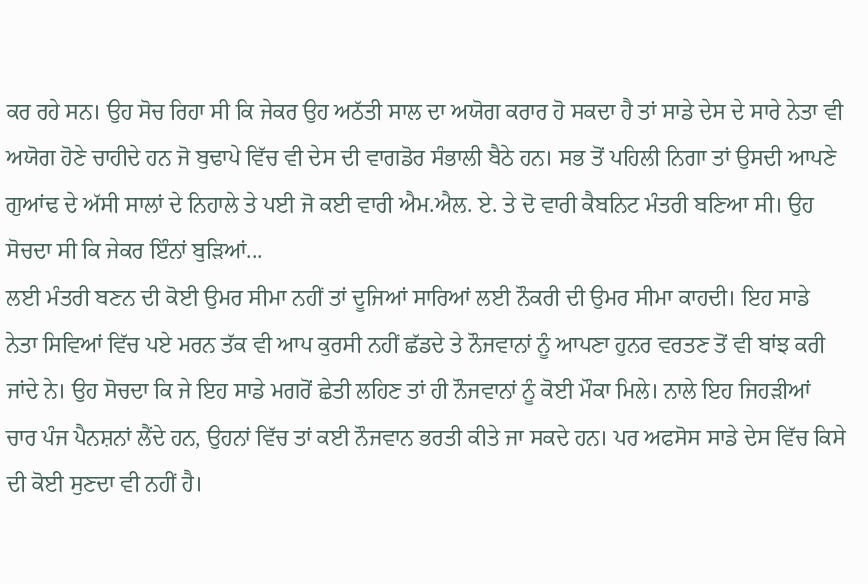ਕਰ ਰਹੇ ਸਨ। ਉਹ ਸੋਚ ਰਿਹਾ ਸੀ ਕਿ ਜੇਕਰ ਉਹ ਅਠੱਤੀ ਸਾਲ ਦਾ ਅਯੋਗ ਕਰਾਰ ਹੋ ਸਕਦਾ ਹੈ ਤਾਂ ਸਾਡੇ ਦੇਸ ਦੇ ਸਾਰੇ ਨੇਤਾ ਵੀ ਅਯੋਗ ਹੋਣੇ ਚਾਹੀਦੇ ਹਨ ਜੋ ਬੁਢਾਪੇ ਵਿੱਚ ਵੀ ਦੇਸ ਦੀ ਵਾਗਡੋਰ ਸੰਭਾਲੀ ਬੈਠੇ ਹਨ। ਸਭ ਤੋਂ ਪਹਿਲੀ ਨਿਗਾ ਤਾਂ ਉਸਦੀ ਆਪਣੇ ਗੁਆਂਢ ਦੇ ਅੱਸੀ ਸਾਲਾਂ ਦੇ ਨਿਹਾਲੇ ਤੇ ਪਈ ਜੋ ਕਈ ਵਾਰੀ ਐਮ.ਐਲ. ਏ. ਤੇ ਦੋ ਵਾਰੀ ਕੈਬਨਿਟ ਮੰਤਰੀ ਬਣਿਆ ਸੀ। ਉਹ ਸੋਚਦਾ ਸੀ ਕਿ ਜੇਕਰ ਇੰਨਾਂ ਬੁੜਿਆਂ...
ਲਈ ਮੰਤਰੀ ਬਣਨ ਦੀ ਕੋਈ ਉਮਰ ਸੀਮਾ ਨਹੀਂ ਤਾਂ ਦੂਜਿਆਂ ਸਾਰਿਆਂ ਲਈ ਨੌਕਰੀ ਦੀ ਉਮਰ ਸੀਮਾ ਕਾਹਦੀ। ਇਹ ਸਾਡੇ ਨੇਤਾ ਸਿਵਿਆਂ ਵਿੱਚ ਪਏ ਮਰਨ ਤੱਕ ਵੀ ਆਪ ਕੁਰਸੀ ਨਹੀਂ ਛੱਡਦੇ ਤੇ ਨੌਜਵਾਨਾਂ ਨੂੰ ਆਪਣਾ ਹੁਨਰ ਵਰਤਣ ਤੋਂ ਵੀ ਬਾਂਝ ਕਰੀ ਜਾਂਦੇ ਨੇ। ਉਹ ਸੋਚਦਾ ਕਿ ਜੇ ਇਹ ਸਾਡੇ ਮਗਰੋਂ ਛੇਤੀ ਲਹਿਣ ਤਾਂ ਹੀ ਨੌਜਵਾਨਾਂ ਨੂੰ ਕੋਈ ਮੌਕਾ ਮਿਲੇ। ਨਾਲੇ ਇਹ ਜਿਹੜੀਆਂ ਚਾਰ ਪੰਜ ਪੈਨਸ਼ਨਾਂ ਲੈਂਦੇ ਹਨ, ਉਹਨਾਂ ਵਿੱਚ ਤਾਂ ਕਈ ਨੌਜਵਾਨ ਭਰਤੀ ਕੀਤੇ ਜਾ ਸਕਦੇ ਹਨ। ਪਰ ਅਫਸੋਸ ਸਾਡੇ ਦੇਸ ਵਿੱਚ ਕਿਸੇ ਦੀ ਕੋਈ ਸੁਣਦਾ ਵੀ ਨਹੀਂ ਹੈ।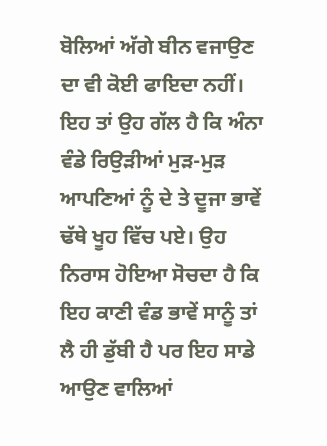ਬੋਲਿਆਂ ਅੱਗੇ ਬੀਨ ਵਜਾਉਣ ਦਾ ਵੀ ਕੋਈ ਫਾਇਦਾ ਨਹੀਂ। ਇਹ ਤਾਂ ਉਹ ਗੱਲ ਹੈ ਕਿ ਅੰਨਾ ਵੰਡੇ ਰਿਉੜੀਆਂ ਮੁੜ-ਮੁੜ ਆਪਣਿਆਂ ਨੂੰ ਦੇ ਤੇ ਦੂਜਾ ਭਾਵੇਂ ਢੱਥੇ ਖੂਹ ਵਿੱਚ ਪਏ। ਉਹ ਨਿਰਾਸ ਹੋਇਆ ਸੋਚਦਾ ਹੈ ਕਿ ਇਹ ਕਾਣੀ ਵੰਡ ਭਾਵੇਂ ਸਾਨੂੰ ਤਾਂ ਲੈ ਹੀ ਡੁੱਬੀ ਹੈ ਪਰ ਇਹ ਸਾਡੇ ਆਉਣ ਵਾਲਿਆਂ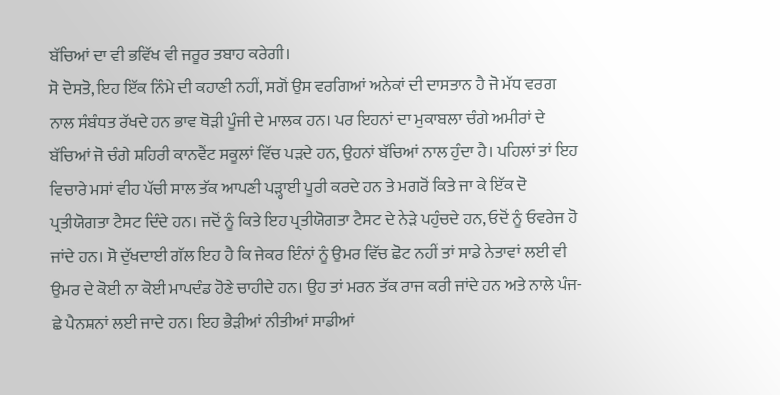ਬੱਚਿਆਂ ਦਾ ਵੀ ਭਵਿੱਖ ਵੀ ਜਰੂਰ ਤਬਾਹ ਕਰੇਗੀ।
ਸੋ ਦੋਸਤੋ, ਇਹ ਇੱਕ ਨਿੰਮੇ ਦੀ ਕਹਾਣੀ ਨਹੀਂ, ਸਗੋਂ ਉਸ ਵਰਗਿਆਂ ਅਨੇਕਾਂ ਦੀ ਦਾਸਤਾਨ ਹੈ ਜੋ ਮੱਧ ਵਰਗ ਨਾਲ ਸੰਬੰਧਤ ਰੱਖਦੇ ਹਨ ਭਾਵ ਥੋੜੀ ਪੂੰਜੀ ਦੇ ਮਾਲਕ ਹਨ। ਪਰ ਇਹਨਾਂ ਦਾ ਮੁਕਾਬਲਾ ਚੰਗੇ ਅਮੀਰਾਂ ਦੇ ਬੱਚਿਆਂ ਜੋ ਚੰਗੇ ਸ਼ਹਿਰੀ ਕਾਨਵੈਂਟ ਸਕੂਲਾਂ ਵਿੱਚ ਪੜਦੇ ਹਨ, ਉਹਨਾਂ ਬੱਚਿਆਂ ਨਾਲ ਹੁੰਦਾ ਹੈ। ਪਹਿਲਾਂ ਤਾਂ ਇਹ ਵਿਚਾਰੇ ਮਸਾਂ ਵੀਹ ਪੱਚੀ ਸਾਲ ਤੱਕ ਆਪਣੀ ਪੜ੍ਹਾਈ ਪੂਰੀ ਕਰਦੇ ਹਨ ਤੇ ਮਗਰੋਂ ਕਿਤੇ ਜਾ ਕੇ ਇੱਕ ਦੋ ਪ੍ਰਤੀਯੋਗਤਾ ਟੈਸਟ ਦਿੰਦੇ ਹਨ। ਜਦੋਂ ਨੂੰ ਕਿਤੇ ਇਹ ਪ੍ਰਤੀਯੋਗਤਾ ਟੈਸਟ ਦੇ ਨੇੜੇ ਪਹੁੰਚਦੇ ਹਨ, ਓਦੋਂ ਨੂੰ ਓਵਰੇਜ ਹੋ ਜਾਂਦੇ ਹਨ। ਸੋ ਦੁੱਖਦਾਈ ਗੱਲ ਇਹ ਹੈ ਕਿ ਜੇਕਰ ਇੰਨਾਂ ਨੂੰ ਉਮਰ ਵਿੱਚ ਛੋਟ ਨਹੀਂ ਤਾਂ ਸਾਡੇ ਨੇਤਾਵਾਂ ਲਈ ਵੀ ਉਮਰ ਦੇ ਕੋਈ ਨਾ ਕੋਈ ਮਾਪਦੰਡ ਹੋਣੇ ਚਾਹੀਦੇ ਹਨ। ਉਹ ਤਾਂ ਮਰਨ ਤੱਕ ਰਾਜ ਕਰੀ ਜਾਂਦੇ ਹਨ ਅਤੇ ਨਾਲੇ ਪੰਜ-ਛੇ ਪੈਨਸ਼ਨਾਂ ਲਈ ਜਾਦੇ ਹਨ। ਇਹ ਭੈੜੀਆਂ ਨੀਤੀਆਂ ਸਾਡੀਆਂ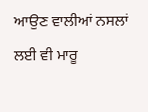ਆਉਣ ਵਾਲੀਆਂ ਨਸਲਾਂ ਲਈ ਵੀ ਮਾਰੂ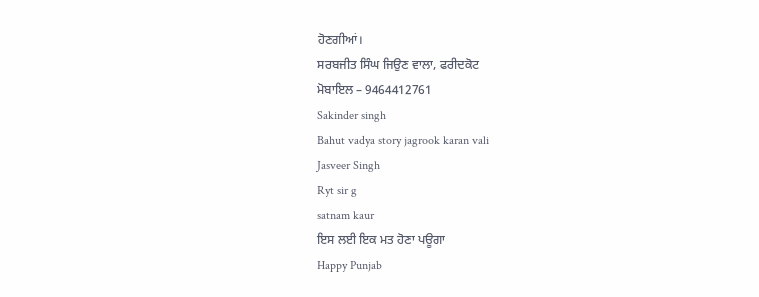ਹੋਣਗੀਆਂ।
ਸਰਬਜੀਤ ਸਿੰਘ ਜਿਉਣ ਵਾਲਾ, ਫਰੀਦਕੋਟ
ਮੋਬਾਇਲ – 9464412761
Sakinder singh
Bahut vadya story jagrook karan vali
Jasveer Singh
Ryt sir g
satnam kaur
ਇਸ ਲਈ ਇਕ ਮਤ ਹੋਣਾ ਪਊਗਾ
Happy Punjab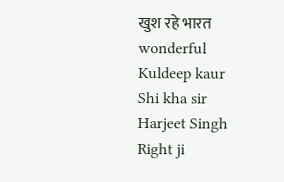खुश रहे भारत
wonderful
Kuldeep kaur
Shi kha sir
Harjeet Singh
Right ji